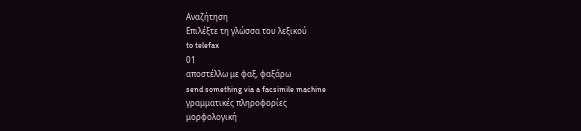Αναζήτηση
Επιλέξτε τη γλώσσα του λεξικού
to telefax
01
αποστέλλω με φαξ, φαξάρω
send something via a facsimile machine
γραμματικές πληροφορίες
μορφολογική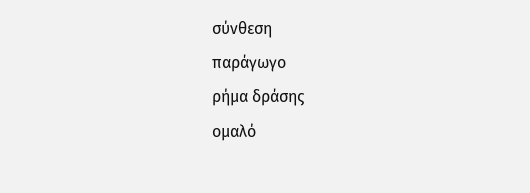σύνθεση
παράγωγο
ρήμα δράσης
ομαλό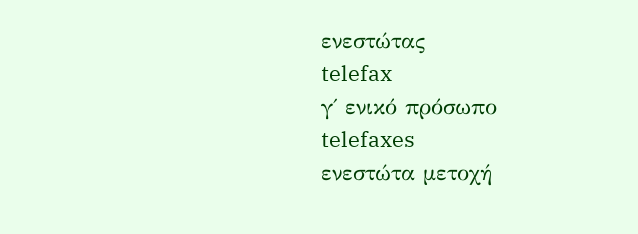ενεστώτας
telefax
γ΄ ενικό πρόσωπο
telefaxes
ενεστώτα μετοχή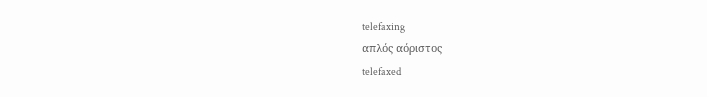telefaxing
απλός αόριστος
telefaxed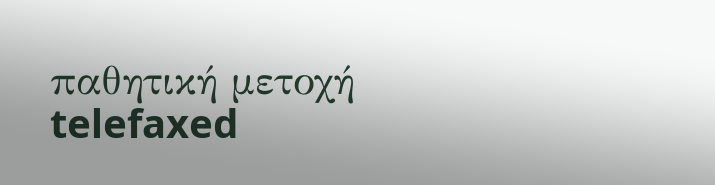παθητική μετοχή
telefaxed